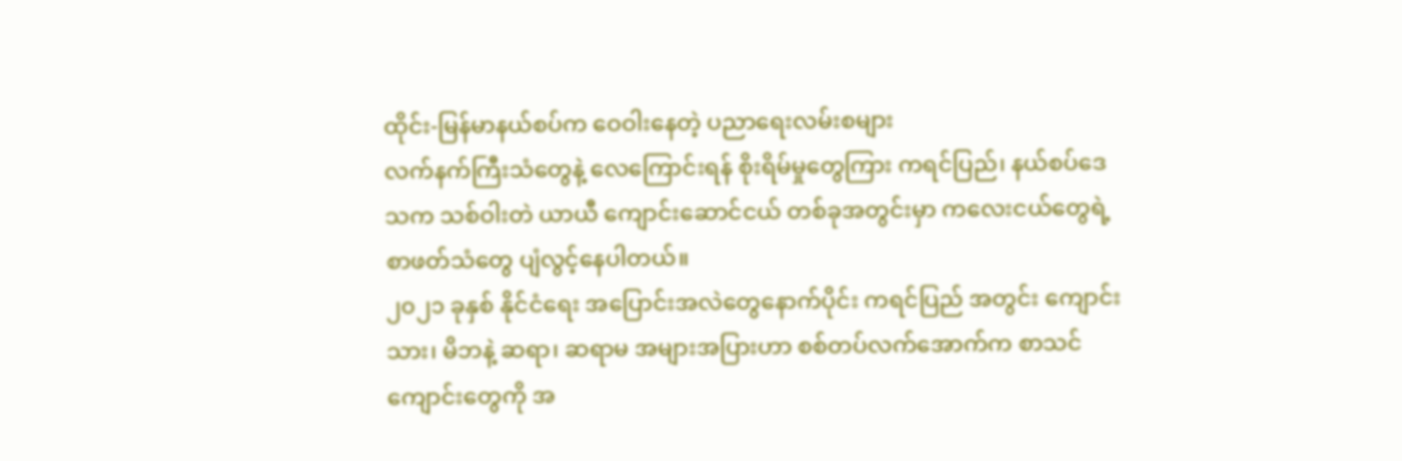ထိုင်း-မြန်မာနယ်စပ်က ဝေဝါးနေတဲ့ ပညာရေးလမ်းစများ
လက်နက်ကြီးသံတွေနဲ့ လေကြောင်းရန် စိုးရိမ်မှုတွေကြား ကရင်ပြည်၊ နယ်စပ်ဒေသက သစ်ဝါးတဲ ယာယီ ကျောင်းဆောင်ငယ် တစ်ခုအတွင်းမှာ ကလေးငယ်တွေရဲ့ စာဖတ်သံတွေ ပျံလွင့်နေပါတယ်။
၂၀၂၁ ခုနှစ် နိုင်ငံရေး အပြောင်းအလဲတွေနောက်ပိုင်း ကရင်ပြည် အတွင်း ကျောင်းသား၊ မိဘနဲ့ ဆရာ၊ ဆရာမ အများအပြားဟာ စစ်တပ်လက်အောက်က စာသင်ကျောင်းတွေကို အ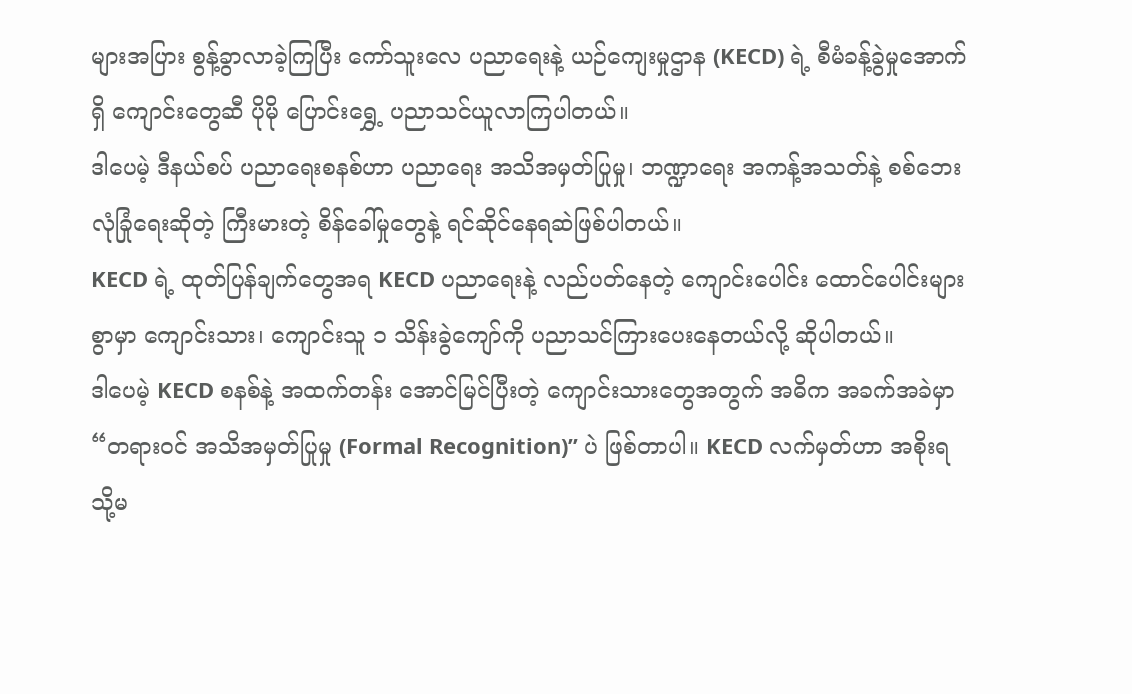များအပြား စွန့်ခွာလာခဲ့ကြပြီး ကော်သူးလေ ပညာရေးနဲ့ ယဉ်ကျေးမှုဌာန (KECD) ရဲ့ စီမံခန့်ခွဲမှုအောက်ရှိ ကျောင်းတွေဆီ ပိုမို ပြောင်းရွှေ့ ပညာသင်ယူလာကြပါတယ်။
ဒါပေမဲ့ ဒီနယ်စပ် ပညာရေးစနစ်ဟာ ပညာရေး အသိအမှတ်ပြုမှု၊ ဘဏ္ဍာရေး အကန့်အသတ်နဲ့ စစ်ဘေး လုံခြုံရေးဆိုတဲ့ ကြီးမားတဲ့ စိန်ခေါ်မှုတွေနဲ့ ရင်ဆိုင်နေရဆဲဖြစ်ပါတယ်။
KECD ရဲ့ ထုတ်ပြန်ချက်တွေအရ KECD ပညာရေးနဲ့ လည်ပတ်နေတဲ့ ကျောင်းပေါင်း ထောင်ပေါင်းများစွာမှာ ကျောင်းသား၊ ကျောင်းသူ ၁ သိန်းခွဲကျော်ကို ပညာသင်ကြားပေးနေတယ်လို့ ဆိုပါတယ်။
ဒါပေမဲ့ KECD စနစ်နဲ့ အထက်တန်း အောင်မြင်ပြီးတဲ့ ကျောင်းသားတွေအတွက် အဓိက အခက်အခဲမှာ “တရားဝင် အသိအမှတ်ပြုမှု (Formal Recognition)” ပဲ ဖြစ်တာပါ။ KECD လက်မှတ်ဟာ အစိုးရ သို့မ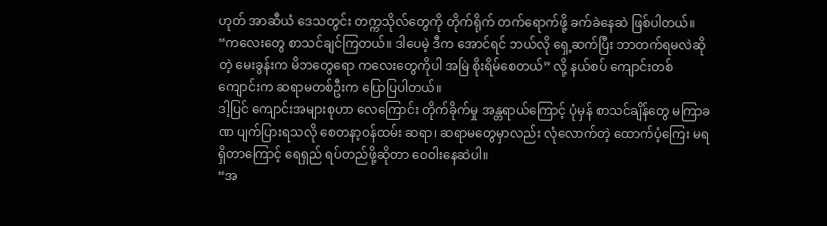ဟုတ် အာဆီယံ ဒေသတွင်း တက္ကသိုလ်တွေကို တိုက်ရိုက် တက်ရောက်ဖို့ ခက်ခဲနေဆဲ ဖြစ်ပါတယ်။
“ကလေးတွေ စာသင်ချင်ကြတယ်။ ဒါပေမဲ့ ဒီက အောင်ရင် ဘယ်လို ရှေ့ဆက်ပြီး ဘာတက်ရမလဲဆိုတဲ့ မေးခွန်းက မိဘတွေရော ကလေးတွေကိုပါ အမြဲ စိုးရိမ်စေတယ်” လို့ နယ်စပ် ကျောင်းတစ်ကျောင်းက ဆရာမတစ်ဦးက ပြောပြပါတယ်။
ဒါ့ပြင် ကျောင်းအများစုဟာ လေကြောင်း တိုက်ခိုက်မှု အန္တရာယ်ကြောင့် ပုံမှန် စာသင်ချိန်တွေ မကြာခဏ ပျက်ပြားရသလို စေတနာ့ဝန်ထမ်း ဆရာ၊ ဆရာမတွေမှာလည်း လုံလောက်တဲ့ ထောက်ပံ့ကြေး မရရှိတာကြောင့် ရေရှည် ရပ်တည်ဖို့ဆိုတာ ဝေဝါးနေဆဲပါ။
“အ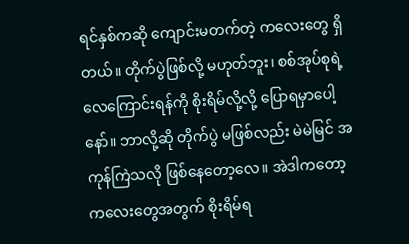ရင်နှစ်ကဆို ကျောင်းမတက်တဲ့ ကလေးတွေ ရှိတယ်။ တိုက်ပွဲဖြစ်လို့ မဟုတ်ဘူး၊ စစ်အုပ်စုရဲ့ လေကြောင်းရန်ကို စိုးရိမ်လို့လို့ ပြောရမှာပေါ့နော်။ ဘာလို့ဆို တိုက်ပွဲ မဖြစ်လည်း မဲမဲမြင် အကုန်ကြဲသလို ဖြစ်နေတော့လေ။ အဲဒါကတော့ ကလေးတွေအတွက် စိုးရိမ်ရ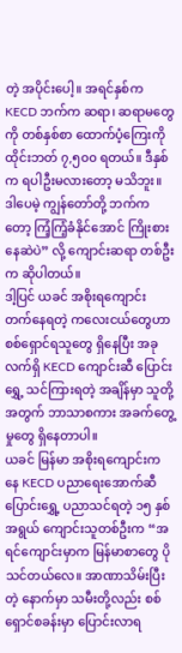တဲ့ အပိုင်းပေါ့။ အရင်နှစ်က KECD ဘက်က ဆရာ၊ ဆရာမတွေကို တစ်နှစ်စာ ထောက်ပံ့ကြေးကို ထိုင်းဘတ် ၇,၅၀၀ ရတယ်။ ဒီနှစ်က ရပါဦးမလားတော့ မသိဘူး။ ဒါပေမဲ့ ကျွန်တော်တို့ ဘက်ကတော့ ကြံ့ကြံ့ခံနိုင်အောင် ကြိုးစားနေဆဲပဲ” လို့ ကျောင်းဆရာ တစ်ဦးက ဆိုပါတယ်။
ဒါ့ပြင် ယခင် အစိုးရကျောင်း တက်နေရတဲ့ ကလေးငယ်တွေဟာ စစ်ရှောင်ရသူတွေ ရှိနေပြီး အခုလက်ရှိ KECD ကျောင်းဆီ ပြောင်းရွှေ့ သင်ကြားရတဲ့ အချိန်မှာ သူတို့အတွက် ဘာသာစကား အခက်တွေ့မှုတွေ ရှိနေတာပါ။
ယခင် မြန်မာ အစိုးရကျောင်းကနေ KECD ပညာရေးအောက်ဆီ ပြောင်းရွှေ့ ပညာသင်ရတဲ့ ၁၅ နှစ်အရွယ် ကျောင်းသူတစ်ဦးက “အရင်ကျောင်းမှာက မြန်မာစာတွေ ပိုသင်တယ်လေ။ အာဏာသိမ်းပြီးတဲ့ နောက်မှာ သမီးတို့လည်း စစ်ရှောင်စခန်းမှာ ပြောင်းလာရ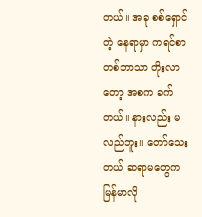တယ်။ အခု စစ်ရှောင်တဲ့ နေရာမှာ ကရင်စာ တစ်ဘာသာ တိုးလာတော့ အစက ခက်တယ်။ နားလည်း မလည်ဘူး။ တော်သေးတယ် ဆရာမတွေက မြန်မာလို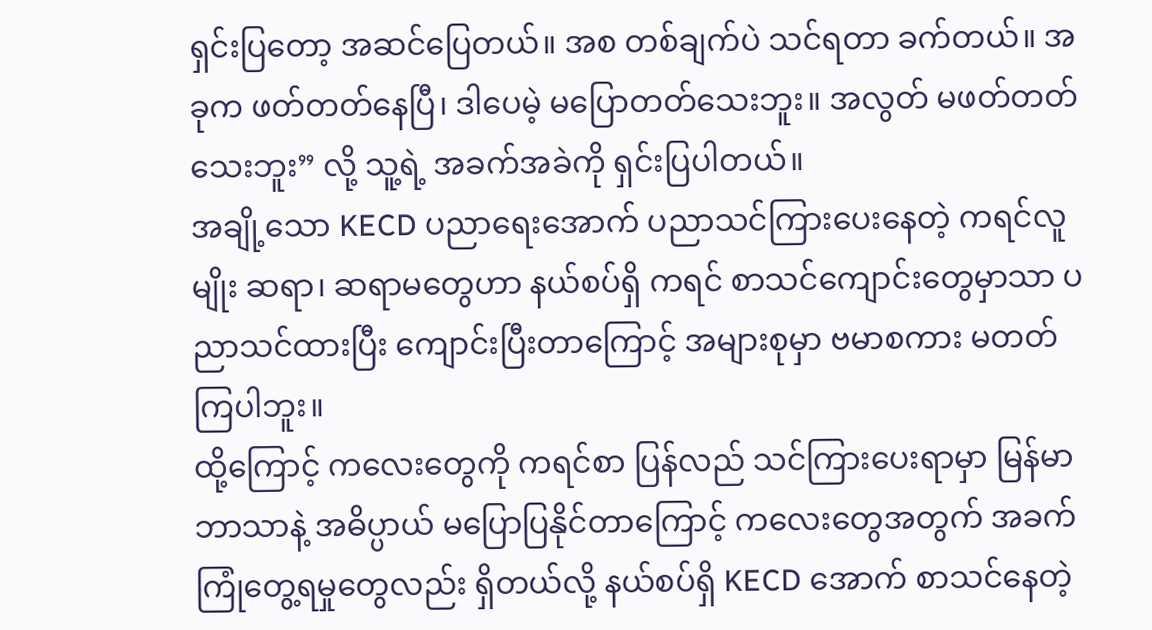ရှင်းပြတော့ အဆင်ပြေတယ်။ အစ တစ်ချက်ပဲ သင်ရတာ ခက်တယ်။ အခုက ဖတ်တတ်နေပြီ၊ ဒါပေမဲ့ မပြောတတ်သေးဘူး။ အလွတ် မဖတ်တတ်သေးဘူး” လို့ သူ့ရဲ့ အခက်အခဲကို ရှင်းပြပါတယ်။
အချို့သော KECD ပညာရေးအောက် ပညာသင်ကြားပေးနေတဲ့ ကရင်လူမျိုး ဆရာ၊ ဆရာမတွေဟာ နယ်စပ်ရှိ ကရင် စာသင်ကျောင်းတွေမှာသာ ပညာသင်ထားပြီး ကျောင်းပြီးတာကြောင့် အများစုမှာ ဗမာစကား မတတ်ကြပါဘူး။
ထို့ကြောင့် ကလေးတွေကို ကရင်စာ ပြန်လည် သင်ကြားပေးရာမှာ မြန်မာဘာသာနဲ့ အဓိပ္ပာယ် မပြောပြနိုင်တာကြောင့် ကလေးတွေအတွက် အခက်ကြုံတွေ့ရမှုတွေလည်း ရှိတယ်လို့ နယ်စပ်ရှိ KECD အောက် စာသင်နေတဲ့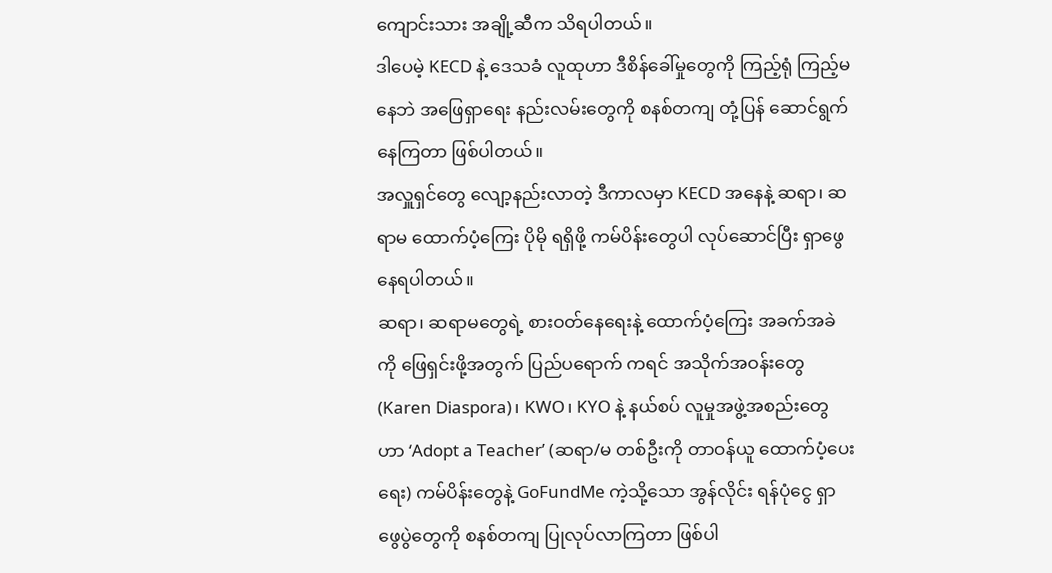ကျောင်းသား အချို့ဆီက သိရပါတယ်။
ဒါပေမဲ့ KECD နဲ့ ဒေသခံ လူထုဟာ ဒီစိန်ခေါ်မှုတွေကို ကြည့်ရုံ ကြည့်မနေဘဲ အဖြေရှာရေး နည်းလမ်းတွေကို စနစ်တကျ တုံ့ပြန် ဆောင်ရွက်နေကြတာ ဖြစ်ပါတယ်။
အလှူရှင်တွေ လျော့နည်းလာတဲ့ ဒီကာလမှာ KECD အနေနဲ့ ဆရာ၊ ဆရာမ ထောက်ပံ့ကြေး ပိုမို ရရှိဖို့ ကမ်ပိန်းတွေပါ လုပ်ဆောင်ပြီး ရှာဖွေနေရပါတယ်။
ဆရာ၊ ဆရာမတွေရဲ့ စားဝတ်နေရေးနဲ့ ထောက်ပံ့ကြေး အခက်အခဲကို ဖြေရှင်းဖို့အတွက် ပြည်ပရောက် ကရင် အသိုက်အဝန်းတွေ (Karen Diaspora)၊ KWO၊ KYO နဲ့ နယ်စပ် လူမှုအဖွဲ့အစည်းတွေဟာ ‘Adopt a Teacher’ (ဆရာ/မ တစ်ဦးကို တာဝန်ယူ ထောက်ပံ့ပေးရေး) ကမ်ပိန်းတွေနဲ့ GoFundMe ကဲ့သို့သော အွန်လိုင်း ရန်ပုံငွေ ရှာဖွေပွဲတွေကို စနစ်တကျ ပြုလုပ်လာကြတာ ဖြစ်ပါ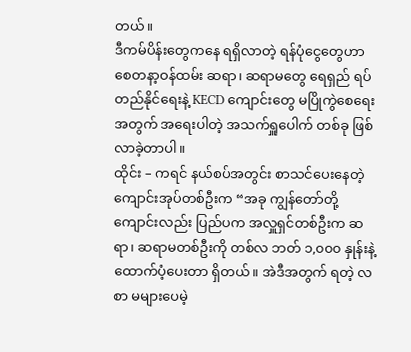တယ်။
ဒီကမ်ပိန်းတွေကနေ ရရှိလာတဲ့ ရန်ပုံငွေတွေဟာ စေတနာ့ဝန်ထမ်း ဆရာ၊ ဆရာမတွေ ရေရှည် ရပ်တည်နိုင်ရေးနဲ့ KECD ကျောင်းတွေ မပြိုကွဲစေရေးအတွက် အရေးပါတဲ့ အသက်ရှူပေါက် တစ်ခု ဖြစ်လာခဲ့တာပါ။
ထိုင်း – ကရင် နယ်စပ်အတွင်း စာသင်ပေးနေတဲ့ ကျောင်းအုပ်တစ်ဦးက “အခု ကျွန်တော်တို့ ကျောင်းလည်း ပြည်ပက အလှူရှင်တစ်ဦးက ဆရာ၊ ဆရာမတစ်ဦးကို တစ်လ ဘတ် ၁,၀၀၀ နှုန်းနဲ့ ထောက်ပံ့ပေးတာ ရှိတယ်။ အဲဒီအတွက် ရတဲ့ လစာ မများပေမဲ့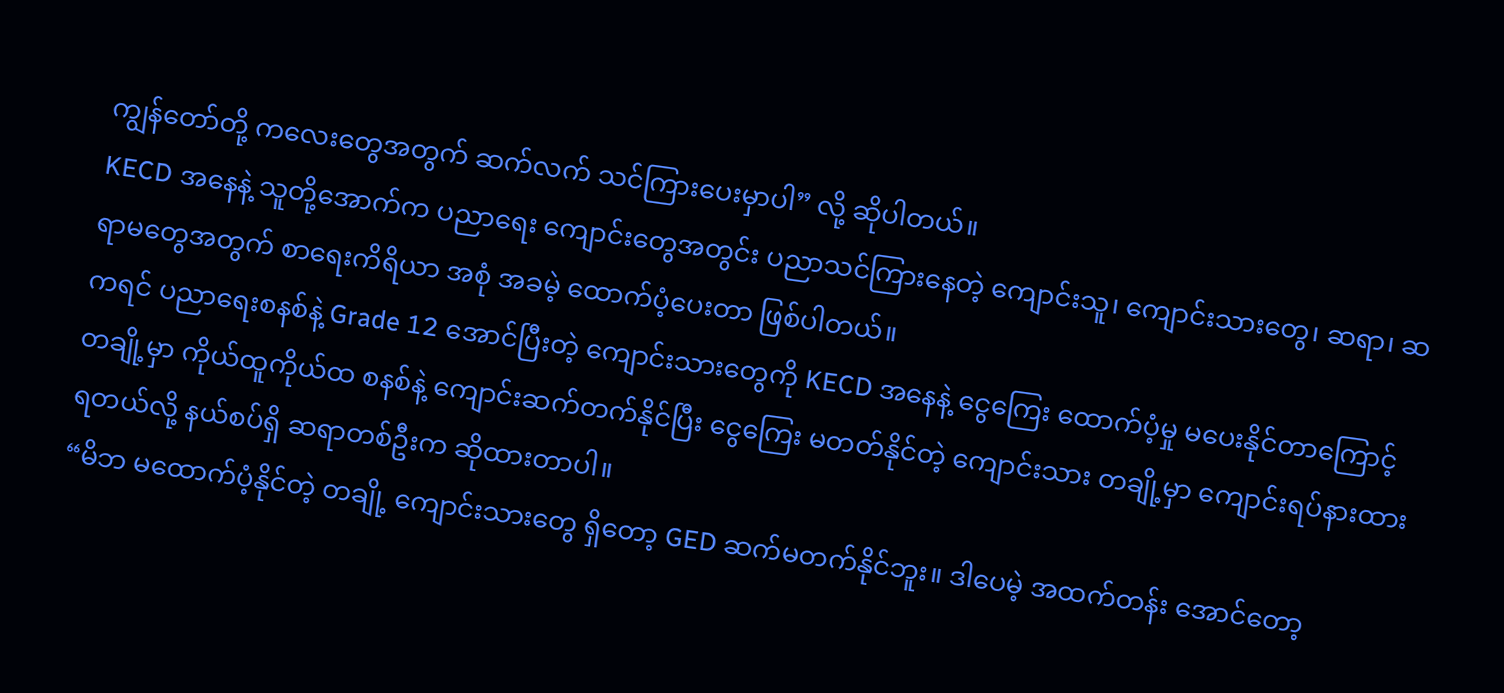ကျွန်တော်တို့ ကလေးတွေအတွက် ဆက်လက် သင်ကြားပေးမှာပါ” လို့ ဆိုပါတယ်။
KECD အနေနဲ့ သူတို့အောက်က ပညာရေး ကျောင်းတွေအတွင်း ပညာသင်ကြားနေတဲ့ ကျောင်းသူ၊ ကျောင်းသားတွေ၊ ဆရာ၊ ဆရာမတွေအတွက် စာရေးကိရိယာ အစုံ အခမဲ့ ထောက်ပံ့ပေးတာ ဖြစ်ပါတယ်။
ကရင် ပညာရေးစနစ်နဲ့ Grade 12 အောင်ပြီးတဲ့ ကျောင်းသားတွေကို KECD အနေနဲ့ ငွေကြေး ထောက်ပံ့မှု မပေးနိုင်တာကြောင့် တချို့မှာ ကိုယ်ထူကိုယ်ထ စနစ်နဲ့ ကျောင်းဆက်တက်နိုင်ပြီး ငွေကြေး မတတ်နိုင်တဲ့ ကျောင်းသား တချို့မှာ ကျောင်းရပ်နားထားရတယ်လို့ နယ်စပ်ရှိ ဆရာတစ်ဦးက ဆိုထားတာပါ။
“မိဘ မထောက်ပံ့နိုင်တဲ့ တချို့ ကျောင်းသားတွေ ရှိတော့ GED ဆက်မတက်နိုင်ဘူး။ ဒါပေမဲ့ အထက်တန်း အောင်တော့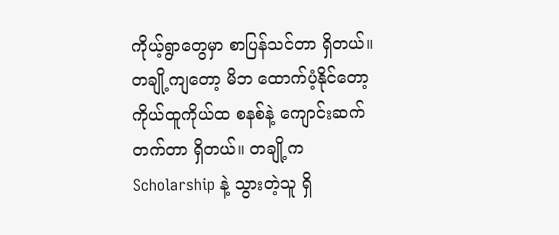ကိုယ့်ရွာတွေမှာ စာပြန်သင်တာ ရှိတယ်။ တချို့ကျတော့ မိဘ ထောက်ပံ့နိုင်တော့ ကိုယ်ထူကိုယ်ထ စနစ်နဲ့ ကျောင်းဆက်တက်တာ ရှိတယ်။ တချို့က Scholarship နဲ့ သွားတဲ့သူ ရှိ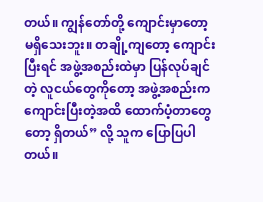တယ်။ ကျွန်တော်တို့ ကျောင်းမှာတော့ မရှိသေးဘူး။ တချို့ကျတော့ ကျောင်းပြီးရင် အဖွဲ့အစည်းထဲမှာ ပြန်လုပ်ချင်တဲ့ လူငယ်တွေကိုတော့ အဖွဲ့အစည်းက ကျောင်းပြီးတဲ့အထိ ထောက်ပံ့တာတွေတော့ ရှိတယ်” လို့ သူက ပြောပြပါတယ်။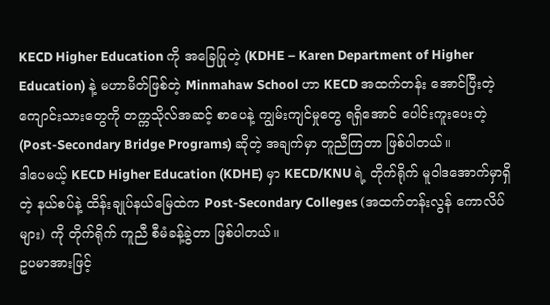KECD Higher Education ကို အခြေပြုတဲ့ (KDHE – Karen Department of Higher Education) နဲ့ မဟာမိတ်ဖြစ်တဲ့ Minmahaw School ဟာ KECD အထက်တန်း အောင်ပြီးတဲ့ ကျောင်းသားတွေကို တက္ကသိုလ်အဆင့် စာပေနဲ့ ကျွမ်းကျင်မှုတွေ ရရှိအောင် ပေါင်းကူးပေးတဲ့ (Post-Secondary Bridge Programs) ဆိုတဲ့ အချက်မှာ တူညီကြတာ ဖြစ်ပါတယ်။
ဒါပေမယ့် KECD Higher Education (KDHE) မှာ KECD/KNU ရဲ့ တိုက်ရိုက် မူဝါဒအောက်မှာရှိတဲ့ နယ်စပ်နဲ့ ထိန်းချုပ်နယ်မြေထဲက Post-Secondary Colleges (အထက်တန်းလွန် ကောလိပ်များ) ကို တိုက်ရိုက် ကူညီ စီမံခန့်ခွဲတာ ဖြစ်ပါတယ်။
ဥပမာအားဖြင့်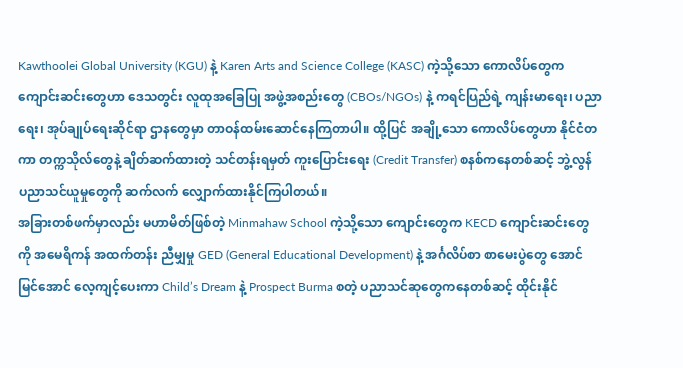Kawthoolei Global University (KGU) နဲ့ Karen Arts and Science College (KASC) ကဲ့သို့သော ကောလိပ်တွေက ကျောင်းဆင်းတွေဟာ ဒေသတွင်း လူထုအခြေပြု အဖွဲ့အစည်းတွေ (CBOs/NGOs) နဲ့ ကရင်ပြည်ရဲ့ ကျန်းမာရေး၊ ပညာရေး၊ အုပ်ချုပ်ရေးဆိုင်ရာ ဌာနတွေမှာ တာဝန်ထမ်းဆောင်နေကြတာပါ။ ထို့ပြင် အချို့သော ကောလိပ်တွေဟာ နိုင်ငံတကာ တက္ကသိုလ်တွေနဲ့ ချိတ်ဆက်ထားတဲ့ သင်တန်းရမှတ် ကူးပြောင်းရေး (Credit Transfer) စနစ်ကနေတစ်ဆင့် ဘွဲ့လွန် ပညာသင်ယူမှုတွေကို ဆက်လက် လျှောက်ထားနိုင်ကြပါတယ်။
အခြားတစ်ဖက်မှာလည်း မဟာမိတ်ဖြစ်တဲ့ Minmahaw School ကဲ့သို့သော ကျောင်းတွေက KECD ကျောင်းဆင်းတွေကို အမေရိကန် အထက်တန်း ညီမျှမှု GED (General Educational Development) နဲ့ အင်္ဂလိပ်စာ စာမေးပွဲတွေ အောင်မြင်အောင် လေ့ကျင့်ပေးကာ Child’s Dream နဲ့ Prospect Burma စတဲ့ ပညာသင်ဆုတွေကနေတစ်ဆင့် ထိုင်းနိုင်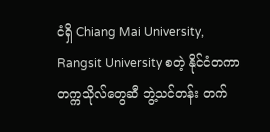ငံရှိ Chiang Mai University, Rangsit University စတဲ့ နိုင်ငံတကာ တက္ကသိုလ်တွေဆီ ဘွဲ့သင်တန်း တက်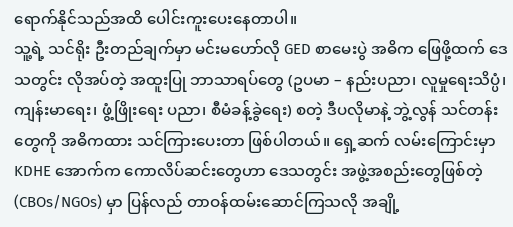ရောက်နိုင်သည်အထိ ပေါင်းကူးပေးနေတာပါ။
သူ့ရဲ့ သင်ရိုး ဦးတည်ချက်မှာ မင်းမဟော်လို GED စာမေးပွဲ အဓိက ဖြေဖို့ထက် ဒေသတွင်း လိုအပ်တဲ့ အထူးပြု ဘာသာရပ်တွေ (ဥပမာ – နည်းပညာ၊ လူမှုရေးသိပ္ပံ၊ ကျန်းမာရေး၊ ဖွံ့ဖြိုးရေး ပညာ၊ စီမံခန့်ခွဲရေး) စတဲ့ ဒီပလိုမာနဲ့ ဘွဲ့လွန် သင်တန်းတွေကို အဓိကထား သင်ကြားပေးတာ ဖြစ်ပါတယ်။ ရှေ့ဆက် လမ်းကြောင်းမှာ KDHE အောက်က ကောလိပ်ဆင်းတွေဟာ ဒေသတွင်း အဖွဲ့အစည်းတွေဖြစ်တဲ့ (CBOs/NGOs) မှာ ပြန်လည် တာဝန်ထမ်းဆောင်ကြသလို အချို့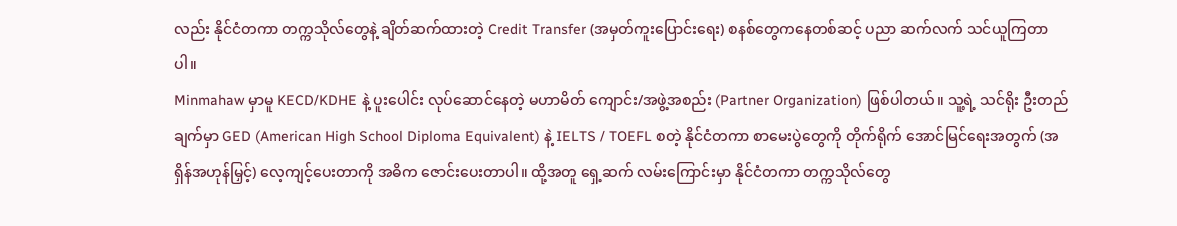လည်း နိုင်ငံတကာ တက္ကသိုလ်တွေနဲ့ ချိတ်ဆက်ထားတဲ့ Credit Transfer (အမှတ်ကူးပြောင်းရေး) စနစ်တွေကနေတစ်ဆင့် ပညာ ဆက်လက် သင်ယူကြတာပါ။
Minmahaw မှာမူ KECD/KDHE နဲ့ ပူးပေါင်း လုပ်ဆောင်နေတဲ့ မဟာမိတ် ကျောင်း/အဖွဲ့အစည်း (Partner Organization) ဖြစ်ပါတယ်။ သူ့ရဲ့ သင်ရိုး ဦးတည်ချက်မှာ GED (American High School Diploma Equivalent) နဲ့ IELTS / TOEFL စတဲ့ နိုင်ငံတကာ စာမေးပွဲတွေကို တိုက်ရိုက် အောင်မြင်ရေးအတွက် (အရှိန်အဟုန်မြှင့်) လေ့ကျင့်ပေးတာကို အဓိက ဇောင်းပေးတာပါ။ ထို့အတူ ရှေ့ဆက် လမ်းကြောင်းမှာ နိုင်ငံတကာ တက္ကသိုလ်တွေ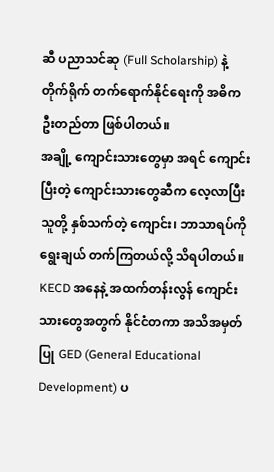ဆီ ပညာသင်ဆု (Full Scholarship) နဲ့ တိုက်ရိုက် တက်ရောက်နိုင်ရေးကို အဓိက ဦးတည်တာ ဖြစ်ပါတယ်။
အချို့ ကျောင်းသားတွေမှာ အရင် ကျောင်းပြီးတဲ့ ကျောင်းသားတွေဆီက လေ့လာပြီး သူတို့ နှစ်သက်တဲ့ ကျောင်း၊ ဘာသာရပ်ကို ရွေးချယ် တက်ကြတယ်လို့ သိရပါတယ်။
KECD အနေနဲ့ အထက်တန်းလွန် ကျောင်းသားတွေအတွက် နိုင်ငံတကာ အသိအမှတ်ပြု GED (General Educational Development) ပ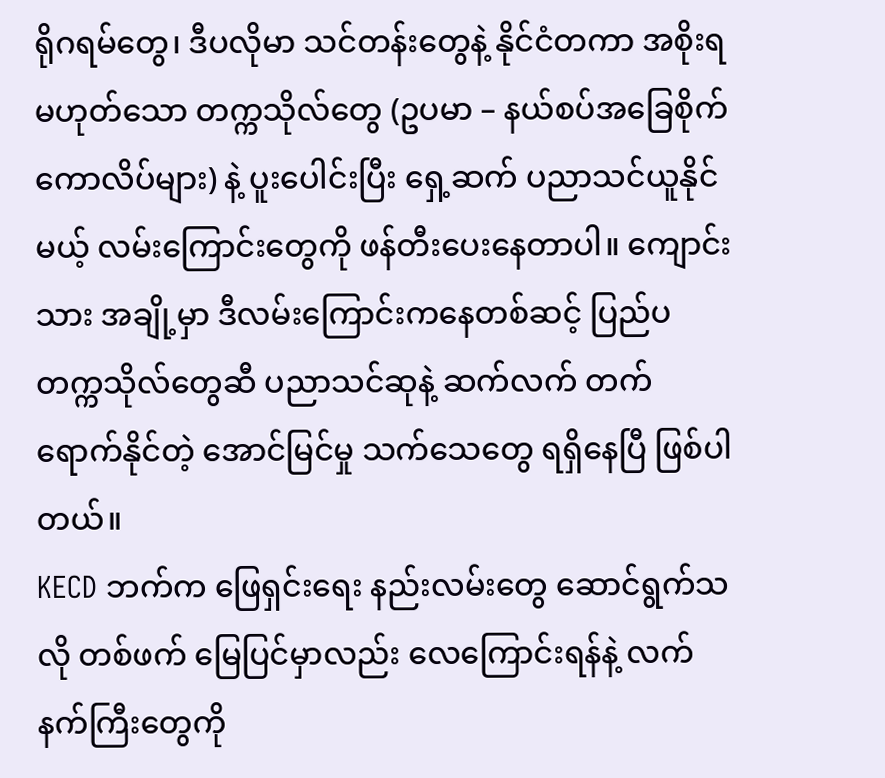ရိုဂရမ်တွေ၊ ဒီပလိုမာ သင်တန်းတွေနဲ့ နိုင်ငံတကာ အစိုးရမဟုတ်သော တက္ကသိုလ်တွေ (ဥပမာ – နယ်စပ်အခြေစိုက် ကောလိပ်များ) နဲ့ ပူးပေါင်းပြီး ရှေ့ဆက် ပညာသင်ယူနိုင်မယ့် လမ်းကြောင်းတွေကို ဖန်တီးပေးနေတာပါ။ ကျောင်းသား အချို့မှာ ဒီလမ်းကြောင်းကနေတစ်ဆင့် ပြည်ပ တက္ကသိုလ်တွေဆီ ပညာသင်ဆုနဲ့ ဆက်လက် တက်ရောက်နိုင်တဲ့ အောင်မြင်မှု သက်သေတွေ ရရှိနေပြီ ဖြစ်ပါတယ်။
KECD ဘက်က ဖြေရှင်းရေး နည်းလမ်းတွေ ဆောင်ရွက်သလို တစ်ဖက် မြေပြင်မှာလည်း လေကြောင်းရန်နဲ့ လက်နက်ကြီးတွေကို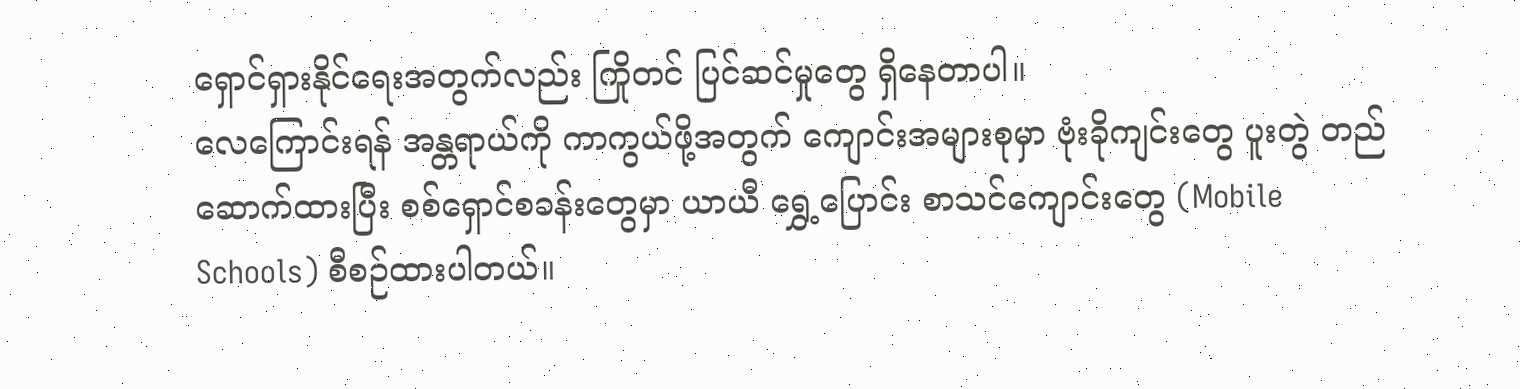ရှောင်ရှားနိုင်ရေးအတွက်လည်း ကြိုတင် ပြင်ဆင်မှုတွေ ရှိနေတာပါ။
လေကြောင်းရန် အန္တရာယ်ကို ကာကွယ်ဖို့အတွက် ကျောင်းအများစုမှာ ဗုံးခိုကျင်းတွေ ပူးတွဲ တည်ဆောက်ထားပြီး စစ်ရှောင်စခန်းတွေမှာ ယာယီ ရွှေ့ပြောင်း စာသင်ကျောင်းတွေ (Mobile Schools) စီစဉ်ထားပါတယ်။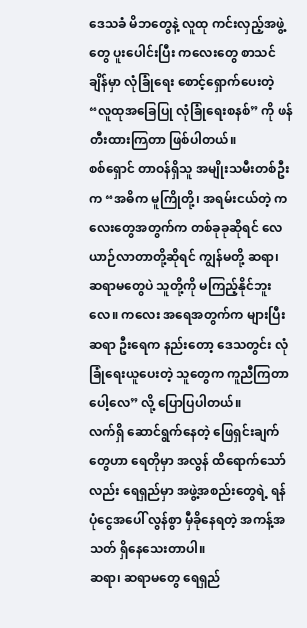ဒေသခံ မိဘတွေနဲ့ လူထု ကင်းလှည့်အဖွဲ့တွေ ပူးပေါင်းပြီး ကလေးတွေ စာသင်ချိန်မှာ လုံခြုံရေး စောင့်ရှောက်ပေးတဲ့ “လူထုအခြေပြု လုံခြုံရေးစနစ်” ကို ဖန်တီးထားကြတာ ဖြစ်ပါတယ်။
စစ်ရှောင် တာဝန်ရှိသူ အမျိုးသမီးတစ်ဦးက “အဓိက မူကြိုတို့၊ အရမ်းငယ်တဲ့ ကလေးတွေအတွက်က တစ်ခုခုဆိုရင် လေယာဉ်လာတာတို့ဆိုရင် ကျွန်မတို့ ဆရာ၊ ဆရာမတွေပဲ သူတို့ကို မကြည့်နိုင်ဘူးလေ။ ကလေး အရေအတွက်က များပြီး ဆရာ ဦးရေက နည်းတော့ ဒေသတွင်း လုံခြုံရေးယူပေးတဲ့ သူတွေက ကူညီကြတာပေါ့လေ” လို့ ပြောပြပါတယ်။
လက်ရှိ ဆောင်ရွက်နေတဲ့ ဖြေရှင်းချက်တွေဟာ ရေတိုမှာ အလွန် ထိရောက်သော်လည်း ရေရှည်မှာ အဖွဲ့အစည်းတွေရဲ့ ရန်ပုံငွေအပေါ် လွန်စွာ မှီခိုနေရတဲ့ အကန့်အသတ် ရှိနေသေးတာပါ။
ဆရာ၊ ဆရာမတွေ ရေရှည်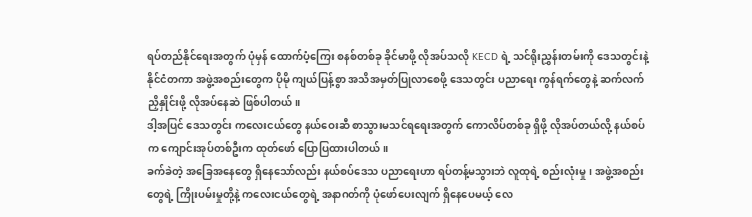ရပ်တည်နိုင်ရေးအတွက် ပုံမှန် ထောက်ပံ့ကြေး စနစ်တစ်ခု ခိုင်မာဖို့ လိုအပ်သလို KECD ရဲ့ သင်ရိုးညွှန်းတမ်းကို ဒေသတွင်းနဲ့ နိုင်ငံတကာ အဖွဲ့အစည်းတွေက ပိုမို ကျယ်ပြန့်စွာ အသိအမှတ်ပြုလာစေဖို့ ဒေသတွင်း ပညာရေး ကွန်ရက်တွေနဲ့ ဆက်လက် ညှိနှိုင်းဖို့ လိုအပ်နေဆဲ ဖြစ်ပါတယ်။
ဒါ့အပြင် ဒေသတွင်း ကလေးငယ်တွေ နယ်ဝေးဆီ စာသွားမသင်ရရေးအတွက် ကောလိပ်တစ်ခု ရှိဖို့ လိုအပ်တယ်လို့ နယ်စပ်က ကျောင်းအုပ်တစ်ဦးက ထုတ်ဖော် ပြောပြထားပါတယ်။
ခက်ခဲတဲ့ အခြေအနေတွေ ရှိနေသော်လည်း နယ်စပ်ဒေသ ပညာရေးဟာ ရပ်တန့်မသွားဘဲ လူထုရဲ့ စည်းလုံးမှု၊ အဖွဲ့အစည်းတွေရဲ့ ကြိုးပမ်းမှုတို့နဲ့ ကလေးငယ်တွေရဲ့ အနာဂတ်ကို ပုံဖော်ပေးလျက် ရှိနေပေမယ့် လေ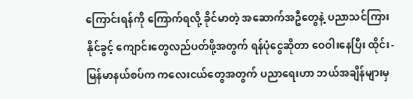ကြောင်းရန်ကို ကြောက်ရလို့ ခိုင်မာတဲ့ အဆောက်အဦတွေနဲ့ ပညာသင်ကြားနိုင်ခွင့် ကျောင်းတွေလည်ပတ်ဖို့အတွက် ရန်ပုံငွေဆိုတာ ဝေဝါးနေပြီး ထိုင်း-မြန်မာနယ်စပ်က ကလေးငယ်တွေအတွက် ပညာရေးဟာ ဘယ်အချိန်များမှ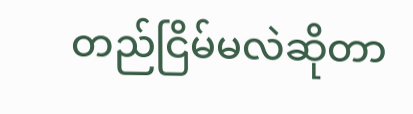တည်ငြိမ်မလဲဆိုတာ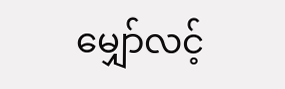မျှော်လင့်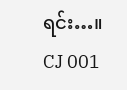ရင်း…။
CJ 001